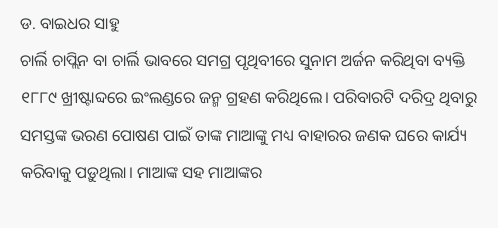ଡ. ବାଇଧର ସାହୁ
ଚାର୍ଲି ଚାପ୍ଲିନ ବା ଚାର୍ଲି ଭାବରେ ସମଗ୍ର ପୃଥିବୀରେ ସୁନାମ ଅର୍ଜନ କରିଥିବା ବ୍ୟକ୍ତି ୧୮୮୯ ଖ୍ରୀଷ୍ଟାବ୍ଦରେ ଇଂଲଣ୍ଡରେ ଜନ୍ମ ଗ୍ରହଣ କରିଥିଲେ। ପରିବାରଟି ଦରିଦ୍ର ଥିବାରୁ ସମସ୍ତଙ୍କ ଭରଣ ପୋଷଣ ପାଇଁ ତାଙ୍କ ମାଆଙ୍କୁ ମଧ୍ୟ ବାହାରର ଜଣକ ଘରେ କାର୍ଯ୍ୟ କରିବାକୁ ପଡ଼ୁଥିଲା। ମାଆଙ୍କ ସହ ମାଆଙ୍କର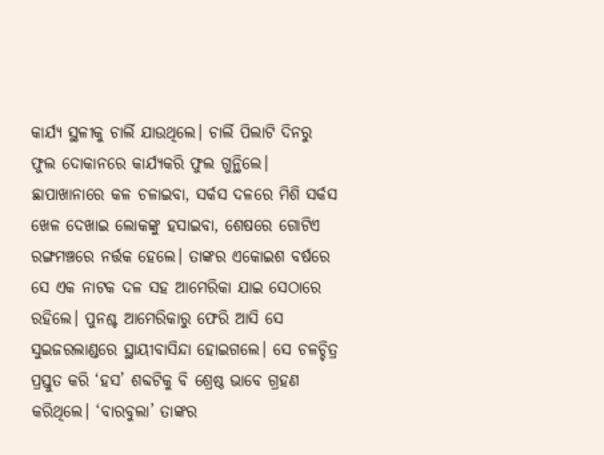କାର୍ଯ୍ୟ ସ୍ଥଳୀକୁ ଚାର୍ଲି ଯାଉଥିଲେ। ଚାର୍ଲି ପିଲାଟି ଦିନରୁ ଫୁଲ ଦୋକାନରେ କାର୍ଯ୍ୟକରି ଫୁଲ ଗୁନ୍ଥିଲେ। ଛାପାଖାନାରେ କଳ ଚଳାଇବା, ସର୍କସ ଦଳରେ ମିଶି ସର୍କସ ଖେଳ ଦେଖାଇ ଲୋକଙ୍କୁ ହସାଇବା, ଶେଷରେ ଗୋଟିଏ ରଙ୍ଗମଞ୍ଚରେ ନର୍ତ୍ତକ ହେଲେ। ତାଙ୍କର ଏକୋଇଶ ବର୍ଷରେ ସେ ଏକ ନାଟକ ଦଳ ସହ ଆମେରିକା ଯାଇ ସେଠାରେ ରହିଲେ। ପୁନଶ୍ଚ ଆମେରିକାରୁ ଫେରି ଆସି ସେ ସୁଇଜରଲାଣ୍ଡରେ ସ୍ଥାୟୀବାସିନ୍ଦା ହୋଇଗଲେ। ସେ ଚଳଚ୍ଚିତ୍ର ପ୍ରସ୍ତୁତ କରି ‘ହସ’ ଶବ୍ଦଟିକୁ ବି ଶ୍ରେଷ୍ଠ ଭାବେ ଗ୍ରହଣ କରିଥିଲେ। ‘ବାରବୁଲା’ ତାଙ୍କର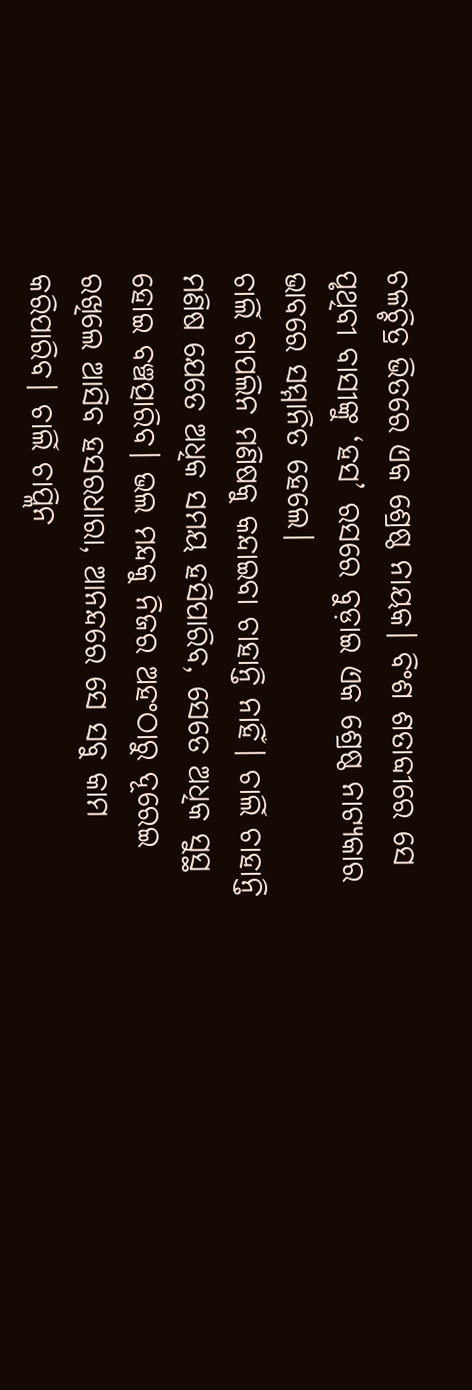ଚଳଚ୍ଚିତ୍ର ଭିତରେ ଏକ ଶ୍ରେଷ୍ଠ ନାୟକ। ବିଂଶ ଶତାବ୍ଦୀରେ ସେ ପୃଥିବୀ ବାସୀଙ୍କୁ ‘ହସ’ ରସରେ ବୁଡ଼ାଇ ଏକ ଶ୍ରେଷ୍ଠ ନାଟ୍ୟକାର ଭାବରେ ସମ୍ମାନିତ ହେଲେ।
ଚାର୍ଲି ଚାପଲିନ ମଣିଷକୁ କନ୍ଦାଇବା ଚାହାନ୍ତି ନାହିଁ। ଚାର୍ଲି ଚାହାନ୍ତି ମଣିଷ ଯେତେ ଅଧିକ ସମୟ ହସିପାରିବ, ସେତେ ଅଧିକ ସୁସ୍ଥ ହୋଇ ବଞ୍ଚତ୍ପାରିବ। ଭଲ ମନ୍ଦକୁ ନିଜର ଅହଂଠାରୁ ଦୂରେଇ ରଖିଲେ ଆସିବ ହସରଧାରା, ଆନନ୍ଦରେ ସେ ସବୁ କାମ କରିପାରିବ। ଚାର୍ଲି ଚାପ୍ଲିନ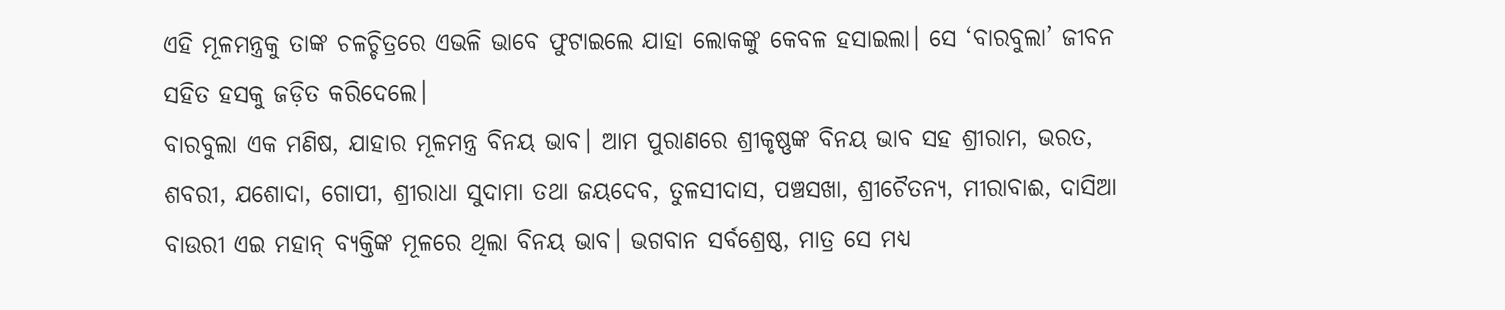ଏହି ମୂଳମନ୍ତ୍ରକୁ ତାଙ୍କ ଚଳଚ୍ଚିତ୍ରରେ ଏଭଳି ଭାବେ ଫୁଟାଇଲେ ଯାହା ଲୋକଙ୍କୁ କେବଳ ହସାଇଲା। ସେ ‘ବାରବୁଲା’ ଜୀବନ ସହିତ ହସକୁ ଜଡ଼ିତ କରିଦେଲେ।
ବାରବୁଲା ଏକ ମଣିଷ, ଯାହାର ମୂଳମନ୍ତ୍ର ବିନୟ ଭାବ। ଆମ ପୁରାଣରେ ଶ୍ରୀକୃଷ୍ଣଙ୍କ ବିନୟ ଭାବ ସହ ଶ୍ରୀରାମ, ଭରତ, ଶବରୀ, ଯଶୋଦା, ଗୋପୀ, ଶ୍ରୀରାଧା ସୁଦାମା ତଥା ଜୟଦେବ, ତୁଳସୀଦାସ, ପଞ୍ଚସଖା, ଶ୍ରୀଚୈତନ୍ୟ, ମୀରାବାଈ, ଦାସିଆ ବାଉରୀ ଏଇ ମହାନ୍ ବ୍ୟକ୍ତିଙ୍କ ମୂଳରେ ଥିଲା ବିନୟ ଭାବ। ଭଗବାନ ସର୍ବଶ୍ରେଷ୍ଠ, ମାତ୍ର ସେ ମଧ୍ୟ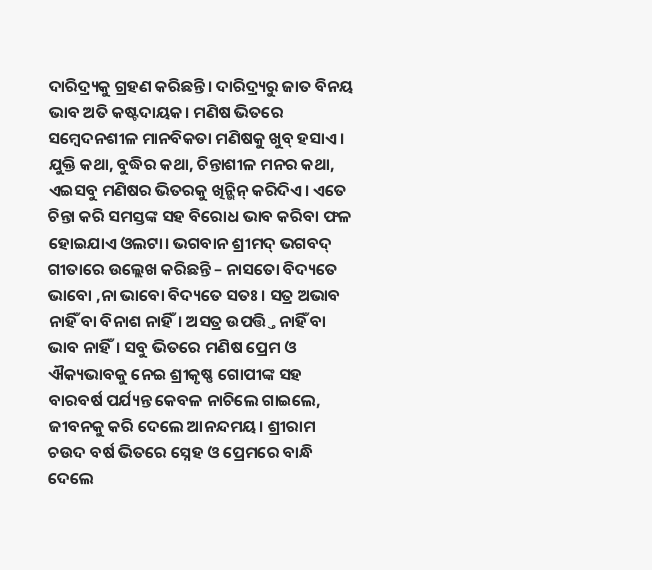ଦାରିଦ୍ର୍ୟକୁ ଗ୍ରହଣ କରିଛନ୍ତି। ଦାରିଦ୍ର୍ୟରୁ ଜାତ ବିନୟ ଭାବ ଅତି କଷ୍ଟଦାୟକ। ମଣିଷ ଭିତରେ ସମ୍ବେଦନଶୀଳ ମାନବିକତା ମଣିଷକୁ ଖୁବ୍ ହସାଏ। ଯୁକ୍ତି କଥା, ବୁଦ୍ଧିର କଥା, ଚିନ୍ତାଶୀଳ ମନର କଥା, ଏଇସବୁ ମଣିଷର ଭିତରକୁ ଖିନ୍ଭିନ୍ କରିଦିଏ। ଏତେ ଚିନ୍ତା କରି ସମସ୍ତଙ୍କ ସହ ବିରୋଧ ଭାବ କରିବା ଫଳ ହୋଇଯାଏ ଓଲଟା। ଭଗବାନ ଶ୍ରୀମଦ୍ ଭଗବଦ୍ ଗୀତାରେ ଉଲ୍ଲେଖ କରିଛନ୍ତି – ନାସତୋ ବିଦ୍ୟତେ ଭାବୋ ,ନା ଭାବୋ ବିଦ୍ୟତେ ସତଃ। ସତ୍ର ଅଭାବ ନାହିଁ ବା ବିନାଶ ନାହିଁ। ଅସତ୍ର ଉପତ୍ତ୍ତି ନାହିଁ ବା ଭାବ ନାହିଁ। ସବୁ ଭିତରେ ମଣିଷ ପ୍ରେମ ଓ ଐକ୍ୟଭାବକୁ ନେଇ ଶ୍ରୀକୃଷ୍ଣ ଗୋପୀଙ୍କ ସହ ବାରବର୍ଷ ପର୍ଯ୍ୟନ୍ତ କେବଳ ନାଚିଲେ ଗାଇଲେ, ଜୀବନକୁ କରି ଦେଲେ ଆନନ୍ଦମୟ। ଶ୍ରୀରାମ ଚଉଦ ବର୍ଷ ଭିତରେ ସ୍ନେହ ଓ ପ୍ରେମରେ ବାନ୍ଧି ଦେଲେ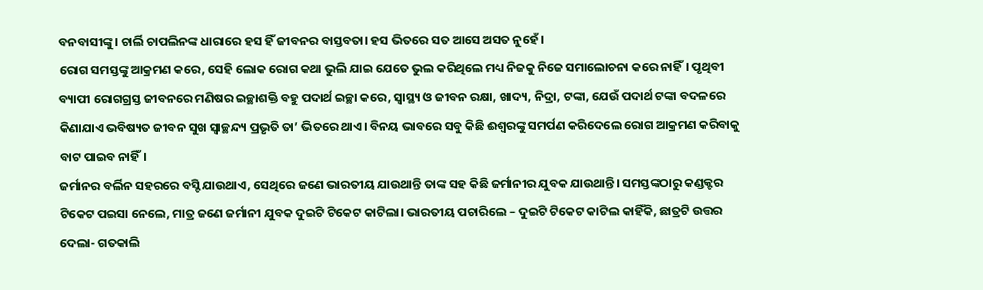ବନବାସୀଙ୍କୁ। ଚାର୍ଲି ଚାପଲିନଙ୍କ ଧାରାରେ ହସ ହିଁ ଜୀବନର ବାସ୍ତବତା। ହସ ଭିତରେ ସତ ଆସେ ଅସତ ନୁହେଁ ।
ରୋଗ ସମସ୍ତଙ୍କୁ ଆକ୍ରମଣ କରେ, ସେହି ଲୋକ ରୋଗ କଥା ଭୁଲି ଯାଇ ଯେତେ ଭୁଲ କରିଥିଲେ ମଧ୍ୟ ନିଜକୁ ନିଜେ ସମାଲୋଚନା କରେ ନାହିଁ। ପୃଥିବୀ ବ୍ୟାପୀ ରୋଗଗ୍ରସ୍ତ ଜୀବନରେ ମଣିଷର ଇଚ୍ଛାଶକ୍ତି ବହୁ ପଦାର୍ଥ ଇଚ୍ଛା କରେ, ସ୍ବାସ୍ଥ୍ୟ ଓ ଜୀବନ ରକ୍ଷା, ଖାଦ୍ୟ, ନିଦ୍ରା, ଟଙ୍କା, ଯେଉଁ ପଦାର୍ଥ ଟଙ୍କା ବଦଳରେ କିଣାଯାଏ ଭବିଷ୍ୟତ ଜୀବନ ସୁଖ ସ୍ବାଚ୍ଛନ୍ଦ୍ୟ ପ୍ରଭୃତି ତା’ ଭିତରେ ଥାଏ। ବିନୟ ଭାବରେ ସବୁ କିଛି ଈଶ୍ୱରଙ୍କୁ ସମର୍ପଣ କରିଦେଲେ ରୋଗ ଆକ୍ରମଣ କରିବାକୁ ବାଟ ପାଇବ ନାହିଁ।
ଜର୍ମାନର ବର୍ଲିନ ସହରରେ ବସ୍ଟି ଯାଉଥାଏ, ସେଥିରେ ଜଣେ ଭାରତୀୟ ଯାଉଥାନ୍ତି ତାଙ୍କ ସହ କିଛି ଜର୍ମାନୀର ଯୁବକ ଯାଉଥାନ୍ତି। ସମସ୍ତଙ୍କଠାରୁ କଣ୍ଡକ୍ଟର ଟିକେଟ ପଇସା ନେଲେ, ମାତ୍ର ଜଣେ ଜର୍ମାନୀ ଯୁବକ ଦୁଇଟି ଟିକେଟ କାଟିଲା। ଭାରତୀୟ ପଚାରିଲେ – ଦୁଇଟି ଟିକେଟ କାଟିଲ କାହିଁକି, ଛାତ୍ରଟି ଉତ୍ତର ଦେଲା- ଗତକାଲି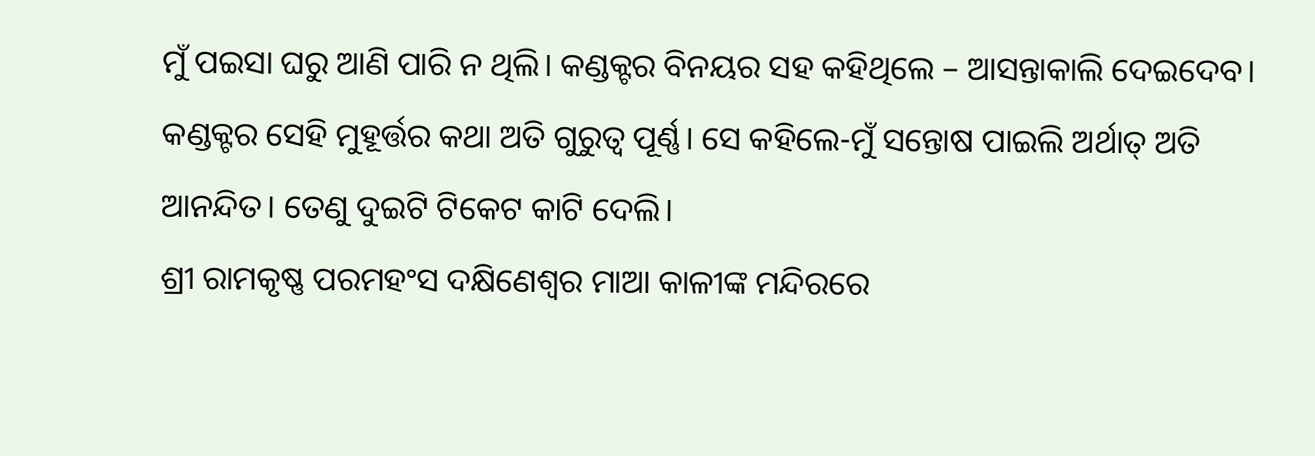ମୁଁ ପଇସା ଘରୁ ଆଣି ପାରି ନ ଥିଲି। କଣ୍ଡକ୍ଟର ବିନୟର ସହ କହିଥିଲେ – ଆସନ୍ତାକାଲି ଦେଇଦେବ। କଣ୍ଡକ୍ଟର ସେହି ମୁହୂର୍ତ୍ତର କଥା ଅତି ଗୁରୁତ୍ୱ ପୂର୍ଣ୍ଣ। ସେ କହିଲେ-ମୁଁ ସନ୍ତୋଷ ପାଇଲି ଅର୍ଥାତ୍ ଅତି ଆନନ୍ଦିତ। ତେଣୁ ଦୁଇଟି ଟିକେଟ କାଟି ଦେଲି।
ଶ୍ରୀ ରାମକୃଷ୍ଣ ପରମହଂସ ଦକ୍ଷିଣେଶ୍ୱର ମାଆ କାଳୀଙ୍କ ମନ୍ଦିରରେ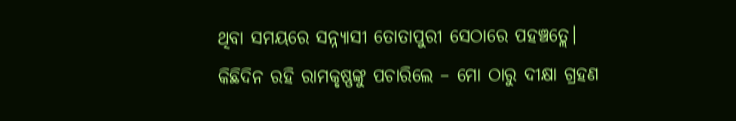ଥିବା ସମୟରେ ସନ୍ନ୍ୟାସୀ ତୋତାପୁରୀ ସେଠାରେ ପହଞ୍ଚତ୍ଲେ। କିଛିଦିନ ରହି ରାମକୃଷ୍ଣଙ୍କୁ ପଚାରିଲେ – ମୋ ଠାରୁ ଦୀକ୍ଷା ଗ୍ରହଣ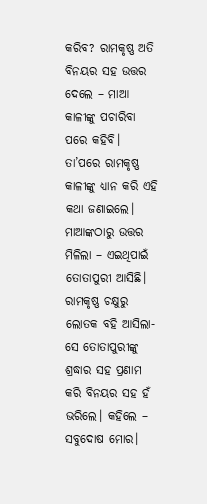କରିବ? ରାମକୃଷ୍ଣ ଅତି ବିନୟର ସହ ଉତ୍ତର ଦେଲେ – ମାଆ କାଳୀଙ୍କୁ ପଚାରିବା ପରେ କହିବି। ତା’ପରେ ରାମକୃଷ୍ଣ କାଳୀଙ୍କୁ ଧ୍ୟାନ କରି ଏହି କଥା ଜଣାଇଲେ। ମାଆଙ୍କଠାରୁ ଉତ୍ତର ମିଳିଲା – ଏଇଥିପାଇଁ ତୋତାପୁରୀ ଆସିଛି। ରାମକୃଷ୍ଣ ଚକ୍ଷୁରୁ ଲୋତକ ବହି ଆସିଲା- ସେ ତୋତାପୁରୀଙ୍କୁ ଶ୍ରଦ୍ଧାର ସହ ପ୍ରଣାମ କରି ବିନୟର ସହ ହଁ ଭରିଲେ। କହିଲେ – ସବୁଦୋଷ ମୋର।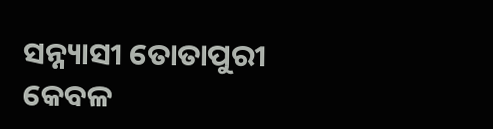ସନ୍ନ୍ୟାସୀ ତୋତାପୁରୀ କେବଳ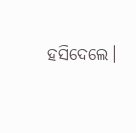ହସିଦେଲେ।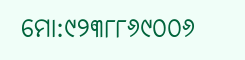ମୋ:୯୨୩୮୮୬୯୦୦୬